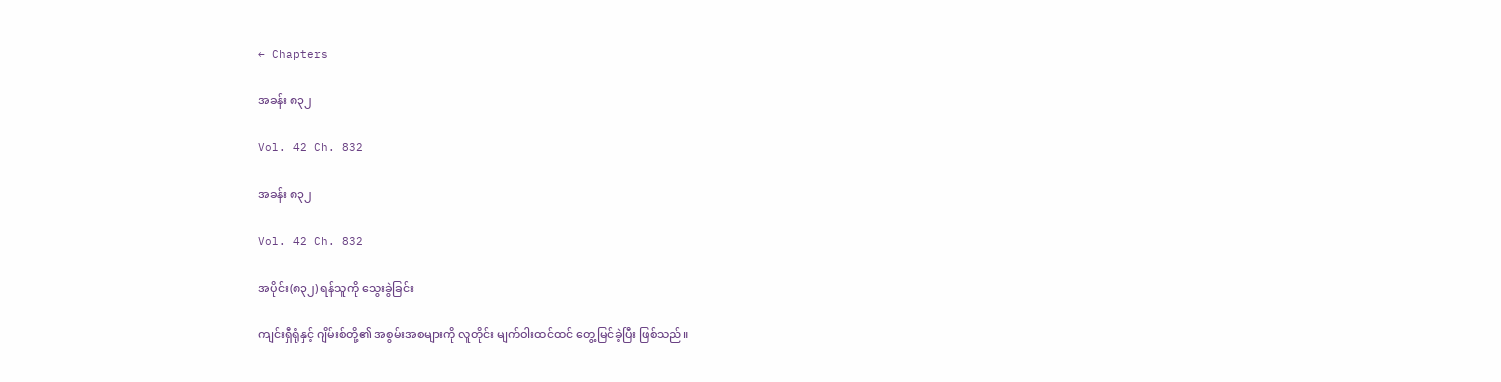← Chapters

အခန်း ၈၃၂

Vol. 42 Ch. 832

အခန်း ၈၃၂

Vol. 42 Ch. 832

အပိုင်း(၈၃၂) ရန်သူကို သွေးခွဲခြင်း

ကျင်းရှီရုံနှင့် ဂျိမ်းစ်တို့၏ အစွမ်းအစများကို လူတိုင်း မျက်ဝါးထင်ထင် တွေ့မြင်ခဲ့ပြီး ဖြစ်သည်။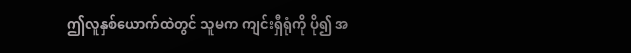ဤလူနှစ်ယောက်ထဲတွင် သူမက ကျင်းရှီရုံကို ပို၍ အ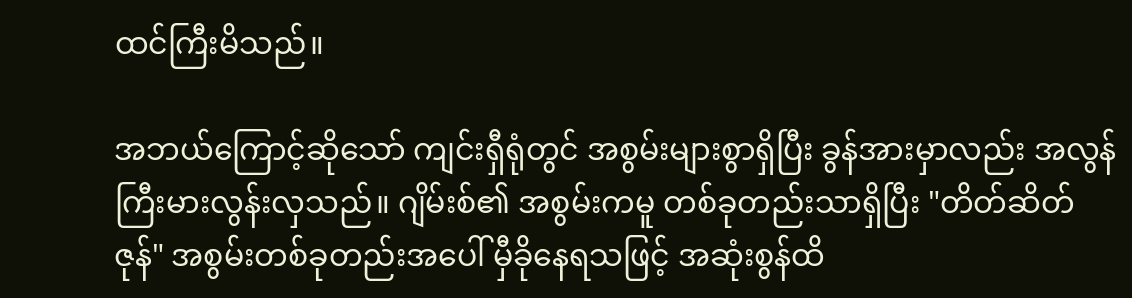ထင်ကြီးမိသည်။

အဘယ်ကြောင့်ဆိုသော် ကျင်းရှီရုံတွင် အစွမ်းများစွာရှိပြီး ခွန်အားမှာလည်း အလွန်ကြီးမားလွန်းလှသည်။ ဂျိမ်းစ်၏ အစွမ်းကမူ တစ်ခုတည်းသာရှိပြီး "တိတ်ဆိတ်ဇုန်" အစွမ်းတစ်ခုတည်းအပေါ် မှီခိုနေရသဖြင့် အဆုံးစွန်ထိ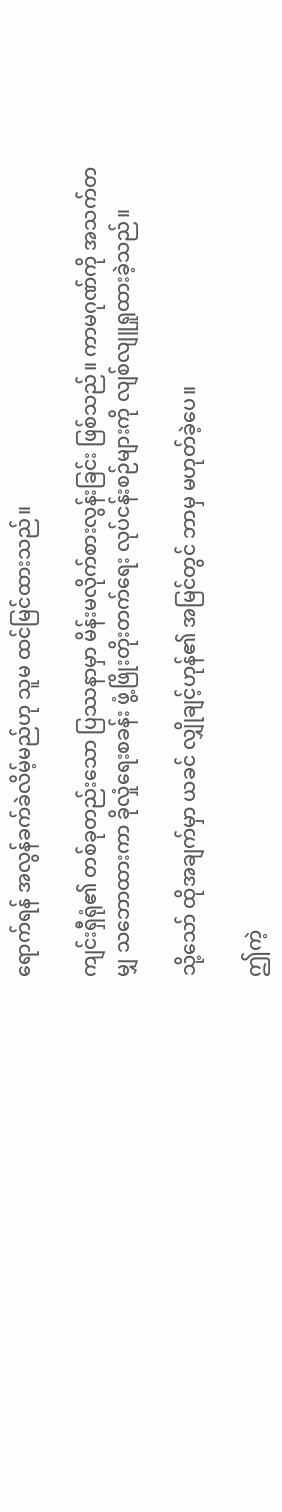ရောက်ရန် အလွန်ခက်ခဲလိမ့်မည်ဟု သူမ ထင်မြင်ထားသည်။

ကျင်းရှီရုံ၏ တစ်ခုတည်းသော ပြဿနာမှာ မိန်းမလိုက်စားလွန်းခြင်း ဖြစ်သည်။ ကာမဂုဏ်ကို အသက်တမျှ သဘောထားကာ ခိုလှုံရေးစခန်း ဖွံ့ဖြိုးတိုးတက်ရေး လုပ်ငန်းစဉ်များကို လျစ်လျူရှုထားခဲ့သည်။

သို့သော် ထိုအချက်မှာ ယခင် လျှိုချင့်ဟုန်၏ အမြင်တွင် ဘာမှ မဟုတ်ခဲ့ပေ။

ဤကဲ့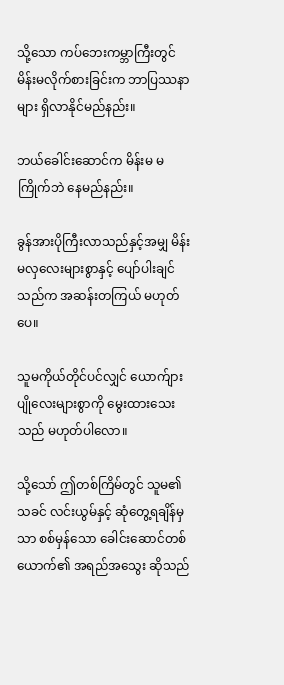သို့သော ကပ်ဘေးကမ္ဘာကြီးတွင် မိန်းမလိုက်စားခြင်းက ဘာပြဿနာများ ရှိလာနိုင်မည်နည်း။

ဘယ်ခေါင်းဆောင်က မိန်းမ မကြိုက်ဘဲ နေမည်နည်း။

ခွန်အားပိုကြီးလာသည်နှင့်အမျှ မိန်းမလှလေးများစွာနှင့် ပျော်ပါးချင်သည်က အဆန်းတကြယ် မဟုတ်ပေ။

သူမကိုယ်တိုင်ပင်လျှင် ယောက်ျားပျိုလေးများစွာကို မွေးထားသေးသည် မဟုတ်ပါလော။

သို့သော် ဤတစ်ကြိမ်တွင် သူမ၏သခင် လင်းယွမ်နှင့် ဆုံတွေ့ရချိန်မှသာ စစ်မှန်သော ခေါင်းဆောင်တစ်ယောက်၏ အရည်အသွေး ဆိုသည်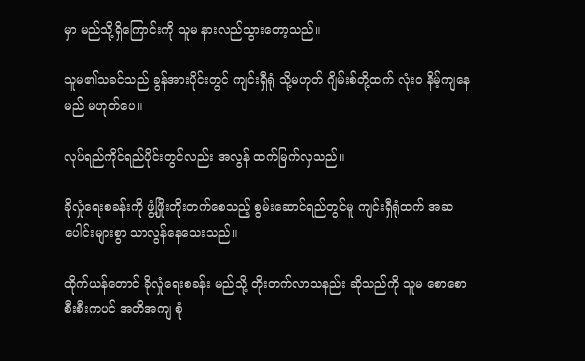မှာ မည်သို့ရှိကြောင်းကို သူမ နားလည်သွားတော့သည်။

သူမ၏သခင်သည် ခွန်အားပိုင်းတွင် ကျင်းရှီရုံ သို့မဟုတ် ဂျိမ်းစ်တို့ထက် လုံးဝ နိမ့်ကျနေမည် မဟုတ်ပေ။

လုပ်ရည်ကိုင်ရည်ပိုင်းတွင်လည်း အလွန် ထက်မြက်လှသည်။

ခိုလှုံရေးစခန်းကို ဖွံ့ဖြိုးတိုးတက်စေသည့် စွမ်းဆောင်ရည်တွင်မူ ကျင်းရှီရုံထက် အဆပေါင်းများစွာ သာလွန်နေသေးသည်။

ထိုက်ယန်တောင် ခိုလှုံရေးစခန်း မည်သို့ တိုးတက်လာသနည်း ဆိုသည်ကို သူမ စောစောစီးစီးကပင် အတိအကျ စုံ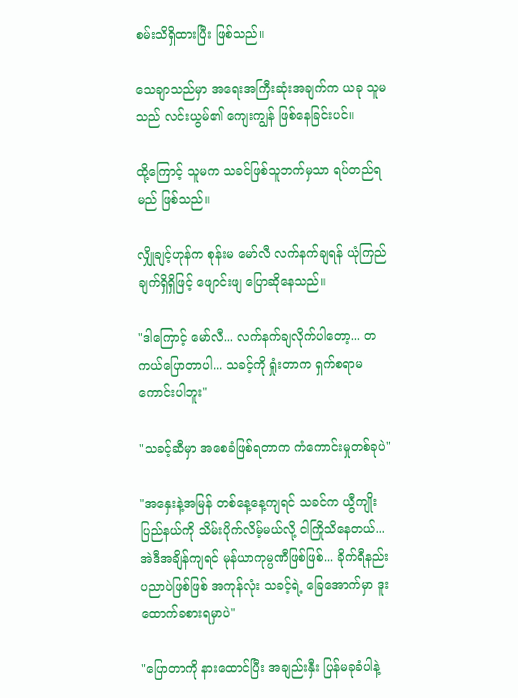စမ်းသိရှိထားပြီး ဖြစ်သည်။

သေချာသည်မှာ အရေးအကြီးဆုံးအချက်က ယခု သူမသည် လင်းယွမ်၏ ကျေးကျွန် ဖြစ်နေခြင်းပင်။

ထို့ကြောင့် သူမက သခင်ဖြစ်သူဘက်မှသာ ရပ်တည်ရမည် ဖြစ်သည်။

လျှိုချင့်ဟုန်က စုန်းမ မော်လီ လက်နက်ချရန် ယုံကြည်ချက်ရှိရှိဖြင့် ဖျောင်းဖျ ပြောဆိုနေသည်။

"ဒါကြောင့် မော်လီ... လက်နက်ချလိုက်ပါတော့... တကယ်ပြောတာပါ... သခင့်ကို ရှုံးတာက ရှက်စရာမကောင်းပါဘူး"

"သခင့်ဆီမှာ အစေခံဖြစ်ရတာက ကံကောင်းမှုတစ်ခုပဲ"

"အနှေးနဲ့အမြန် တစ်နေ့နေ့ကျရင် သခင်က ယွီကျိုးပြည်နယ်ကို သိမ်းပိုက်လိမ့်မယ်လို့ ငါကြိုသိနေတယ်... အဲဒီအချိန်ကျရင် မုန်ယာကုမ္ပဏီဖြစ်ဖြစ်... ခိုက်ရီနည်းပညာပဲဖြစ်ဖြစ် အကုန်လုံး သခင့်ရဲ့ ခြေအောက်မှာ ဒူးထောက်ခစားရမှာပဲ"

"ပြောတာကို နားထောင်ပြီး အချည်းနှီး ပြန်မခုခံပါနဲ့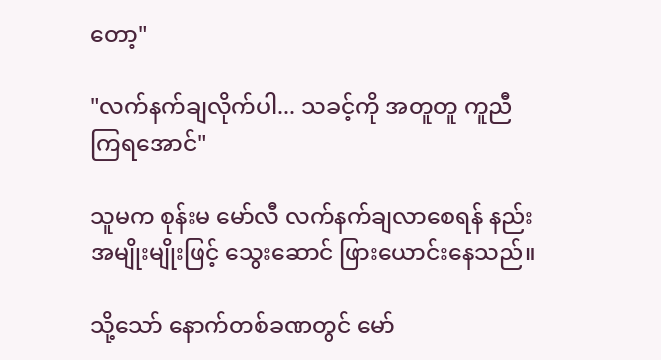တော့"

"လက်နက်ချလိုက်ပါ... သခင့်ကို အတူတူ ကူညီကြရအောင်"

သူမက စုန်းမ မော်လီ လက်နက်ချလာစေရန် နည်းအမျိုးမျိုးဖြင့် သွေးဆောင် ဖြားယောင်းနေသည်။

သို့သော် နောက်တစ်ခဏတွင် မော်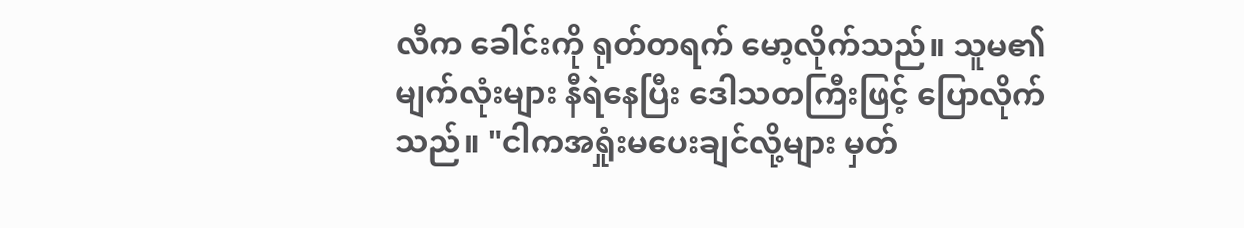လီက ခေါင်းကို ရုတ်တရက် မော့လိုက်သည်။ သူမ၏ မျက်လုံးများ နီရဲနေပြီး ဒေါသတကြီးဖြင့် ပြောလိုက်သည်။ "ငါကအရှုံးမပေးချင်လို့များ မှတ်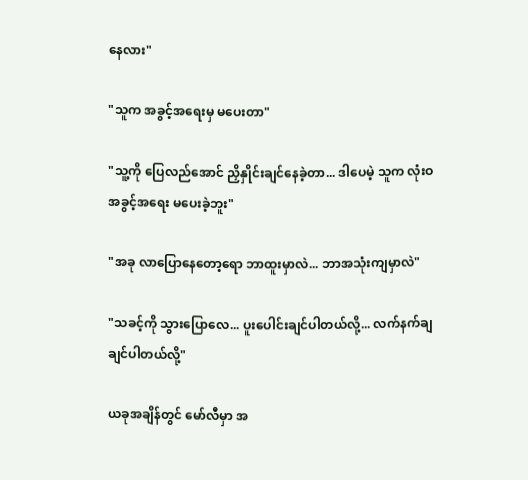နေလား"

"သူက အခွင့်အရေးမှ မပေးတာ"

"သူ့ကို ပြေလည်အောင် ညှိနှိုင်းချင်နေခဲ့တာ... ဒါပေမဲ့ သူက လုံးဝ အခွင့်အရေး မပေးခဲ့ဘူး"

"အခု လာပြောနေတော့ရော ဘာထူးမှာလဲ... ဘာအသုံးကျမှာလဲ"

"သခင့်ကို သွားပြောလေ... ပူးပေါင်းချင်ပါတယ်လို့... လက်နက်ချချင်ပါတယ်လို့"

ယခုအချိန်တွင် မော်လီမှာ အ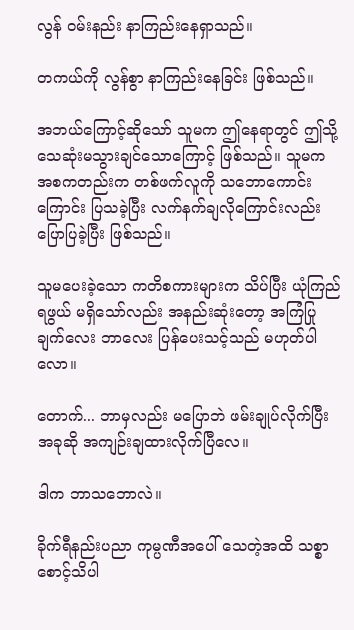လွန် ဝမ်းနည်း နာကြည်းနေရှာသည်။

တကယ်ကို လွန်စွာ နာကြည်းနေခြင်း ဖြစ်သည်။

အဘယ်ကြောင့်ဆိုသော် သူမက ဤနေရာတွင် ဤသို့ သေဆုံးမသွားချင်သောကြောင့် ဖြစ်သည်။ သူမက အစကတည်းက တစ်ဖက်လူကို သဘောကောင်းကြောင်း ပြသခဲ့ပြီး လက်နက်ချလိုကြောင်းလည်း ပြောပြခဲ့ပြီး ဖြစ်သည်။

သူမပေးခဲ့သော ကတိစကားများက သိပ်ပြီး ယုံကြည်ရဖွယ် မရှိသော်လည်း အနည်းဆုံးတော့ အကြံပြုချက်လေး ဘာလေး ပြန်ပေးသင့်သည် မဟုတ်ပါလော။

တောက်... ဘာမှလည်း မပြောဘဲ ဖမ်းချုပ်လိုက်ပြီး အခုဆို အကျဉ်းချထားလိုက်ပြီလေ။

ဒါက ဘာသဘောလဲ။

ခိုက်ရီနည်းပညာ ကုမ္ပဏီအပေါ် သေတဲ့အထိ သစ္စာစောင့်သိပါ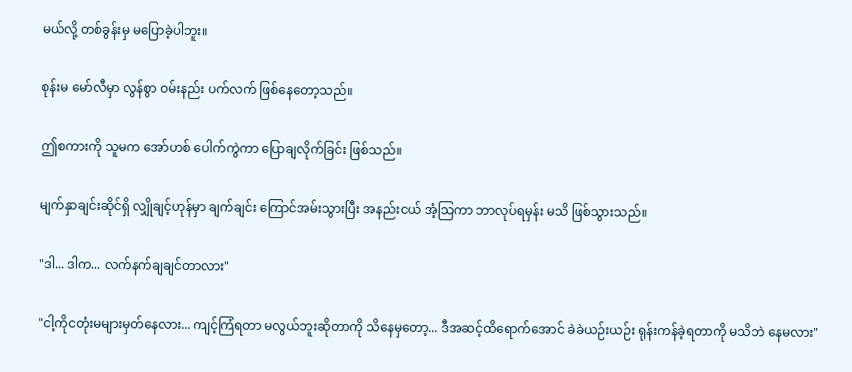မယ်လို့ တစ်ခွန်းမှ မပြောခဲ့ပါဘူး။

စုန်းမ မော်လီမှာ လွန်စွာ ဝမ်းနည်း ပက်လက် ဖြစ်နေတော့သည်။

ဤစကားကို သူမက အော်ဟစ် ပေါက်ကွဲကာ ပြောချလိုက်ခြင်း ဖြစ်သည်။

မျက်နှာချင်းဆိုင်ရှိ လျှိုချင့်ဟုန်မှာ ချက်ချင်း ကြောင်အမ်းသွားပြီး အနည်းငယ် အံ့သြကာ ဘာလုပ်ရမှန်း မသိ ဖြစ်သွားသည်။

"ဒါ... ဒါက... လက်နက်ချချင်တာလား"

"ငါ့ကိုငတုံးမများမှတ်နေလား... ကျင့်ကြံရတာ မလွယ်ဘူးဆိုတာကို သိနေမှတော့... ဒီအဆင့်ထိရောက်အောင် ခဲခဲယဉ်းယဉ်း ရုန်းကန်ခဲ့ရတာကို မသိဘဲ နေမလား"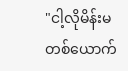"ငါ့လိုမိန်းမတစ်ယောက်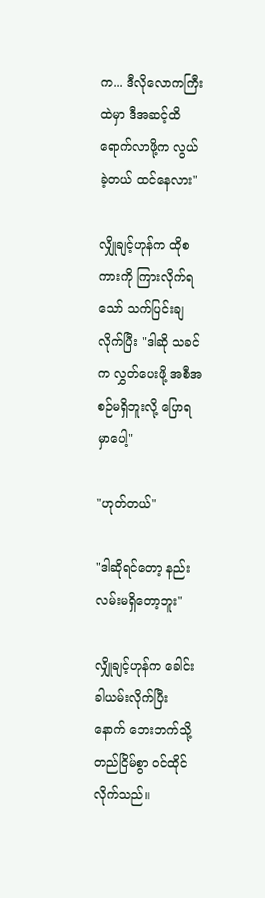က... ဒီလိုလောကကြီးထဲမှာ ဒီအဆင့်ထိ ရောက်လာဖို့က လွယ်ခဲ့တယ် ထင်နေလား"

လျှိုချင့်ဟုန်က ထိုစကားကို ကြားလိုက်ရသော် သက်ပြင်းချလိုက်ပြီး "ဒါဆို သခင်က လွှတ်ပေးဖို့ အစီအစဉ်မရှိဘူးလို့ ပြောရမှာပေါ့"

"ဟုတ်တယ်"

"ဒါဆိုရင်တော့ နည်းလမ်းမရှိတော့ဘူး"

လျှိုချင့်ဟုန်က ခေါင်းခါယမ်းလိုက်ပြီးနောက် ဘေးဘက်သို့ တည်ငြိမ်စွာ ဝင်ထိုင်လိုက်သည်။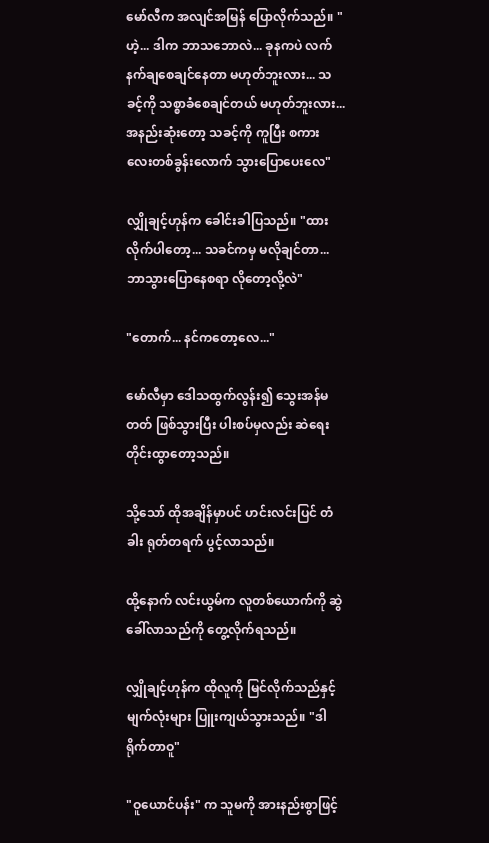မော်လီက အလျင်အမြန် ပြောလိုက်သည်။ "ဟဲ့... ဒါက ဘာသဘောလဲ... ခုနကပဲ လက်နက်ချစေချင်နေတာ မဟုတ်ဘူးလား... သခင့်ကို သစ္စာခံစေချင်တယ် မဟုတ်ဘူးလား... အနည်းဆုံးတော့ သခင့်ကို ကူပြီး စကားလေးတစ်ခွန်းလောက် သွားပြောပေးလေ"

လျှိုချင့်ဟုန်က ခေါင်းခါပြသည်။ "ထားလိုက်ပါတော့... သခင်ကမှ မလိုချင်တာ... ဘာသွားပြောနေစရာ လိုတော့လို့လဲ"

"တောက်... နင်ကတော့လေ..."

မော်လီမှာ ဒေါသထွက်လွန်း၍ သွေးအန်မတတ် ဖြစ်သွားပြီး ပါးစပ်မှလည်း ဆဲရေးတိုင်းထွာတော့သည်။

သို့သော် ထိုအချိန်မှာပင် ဟင်းလင်းပြင် တံခါး ရုတ်တရက် ပွင့်လာသည်။

ထို့နောက် လင်းယွမ်က လူတစ်ယောက်ကို ဆွဲခေါ်လာသည်ကို တွေ့လိုက်ရသည်။

လျှိုချင့်ဟုန်က ထိုလူကို မြင်လိုက်သည်နှင့် မျက်လုံးများ ပြူးကျယ်သွားသည်။ "ဒါရိုက်တာဝူ"

"ဝူယောင်ပန်း" က သူမကို အားနည်းစွာဖြင့်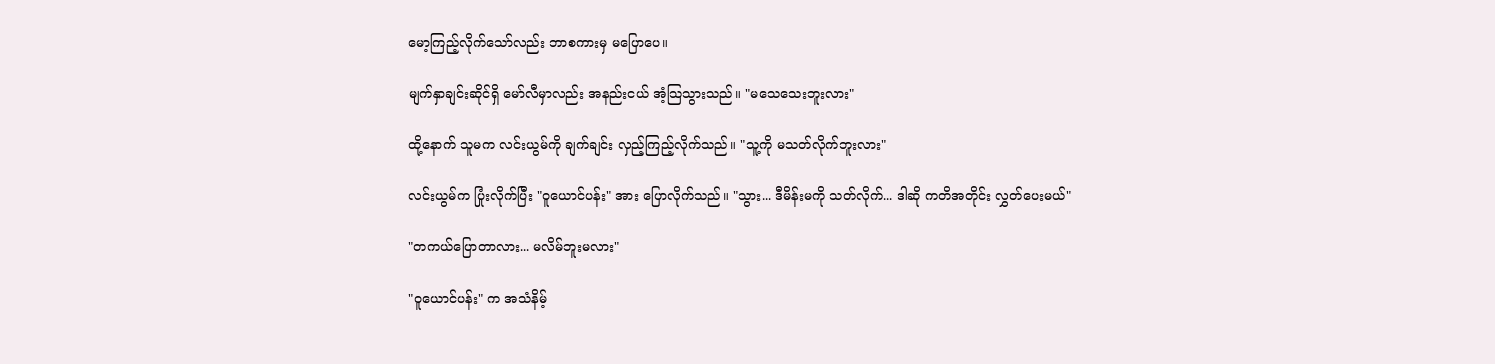မော့ကြည့်လိုက်သော်လည်း ဘာစကားမှ မပြောပေ။

မျက်နှာချင်းဆိုင်ရှိ မော်လီမှာလည်း အနည်းငယ် အံ့သြသွားသည်။ "မသေသေးဘူးလား"

ထို့နောက် သူမက လင်းယွမ်ကို ချက်ချင်း လှည့်ကြည့်လိုက်သည်။ "သူ့ကို မသတ်လိုက်ဘူးလား"

လင်းယွမ်က ပြုံးလိုက်ပြီး "ဝူယောင်ပန်း" အား ပြောလိုက်သည်။ "သွား... ဒီမိန်းမကို သတ်လိုက်... ဒါဆို ကတိအတိုင်း လွှတ်ပေးမယ်"

"တကယ်ပြောတာလား... မလိမ်ဘူးမလား"

"ဝူယောင်ပန်း" က အသံနိမ့်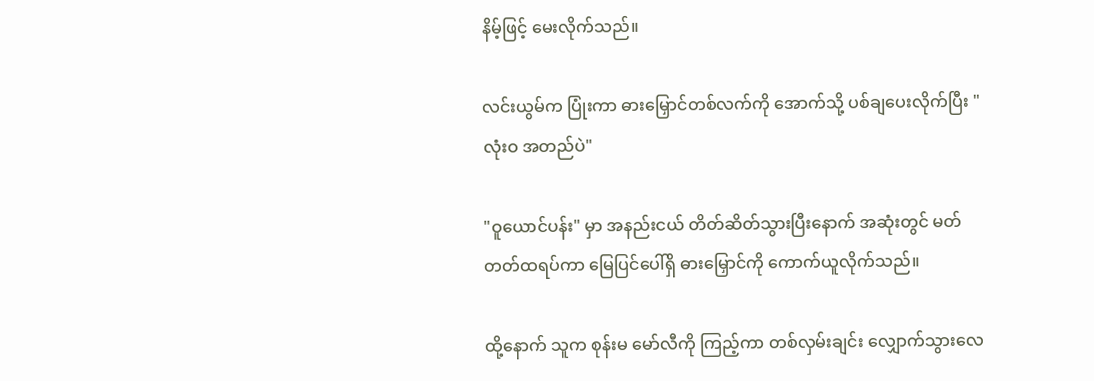နိမ့်ဖြင့် မေးလိုက်သည်။

လင်းယွမ်က ပြုံးကာ ဓားမြှောင်တစ်လက်ကို အောက်သို့ ပစ်ချပေးလိုက်ပြီး "လုံးဝ အတည်ပဲ"

"ဝူယောင်ပန်း" မှာ အနည်းငယ် တိတ်ဆိတ်သွားပြီးနောက် အဆုံးတွင် မတ်တတ်ထရပ်ကာ မြေပြင်ပေါ်ရှိ ဓားမြှောင်ကို ကောက်ယူလိုက်သည်။

ထို့နောက် သူက စုန်းမ မော်လီကို ကြည့်ကာ တစ်လှမ်းချင်း လျှောက်သွားလေ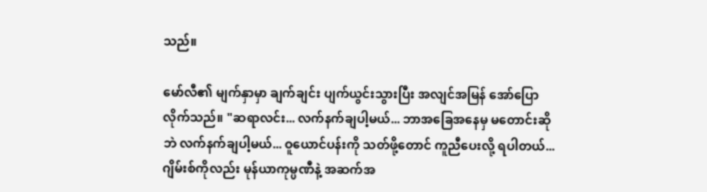သည်။

မော်လီ၏ မျက်နှာမှာ ချက်ချင်း ပျက်ယွင်းသွားပြီး အလျင်အမြန် အော်ပြောလိုက်သည်။ "ဆရာလင်း... လက်နက်ချပါ့မယ်... ဘာအခြေအနေမှ မတောင်းဆိုဘဲ လက်နက်ချပါ့မယ်... ဝူယောင်ပန်းကို သတ်ဖို့တောင် ကူညီပေးလို့ ရပါတယ်... ဂျိမ်းစ်ကိုလည်း မုန်ယာကုမ္ပဏီနဲ့ အဆက်အ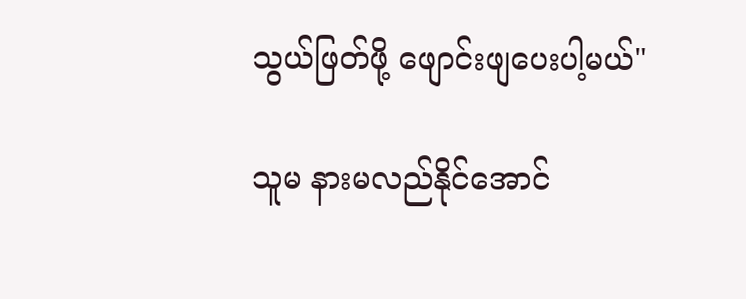သွယ်ဖြတ်ဖို့ ဖျောင်းဖျပေးပါ့မယ်"

သူမ နားမလည်နိုင်အောင်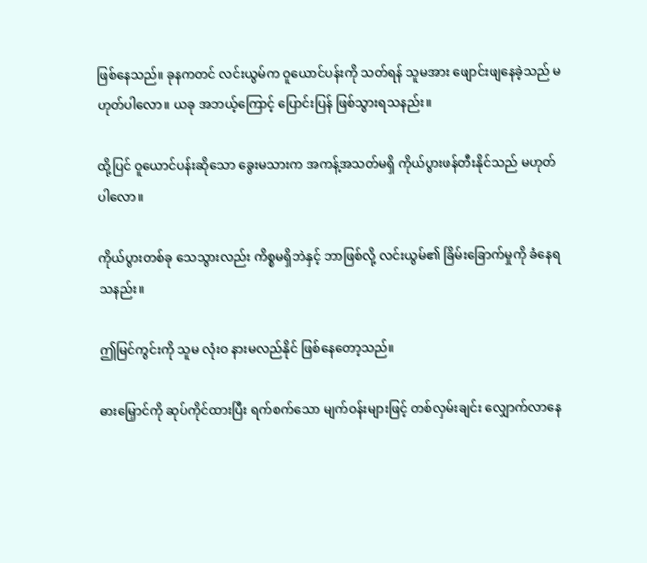ဖြစ်နေသည်။ ခုနကတင် လင်းယွမ်က ဝူယောင်ပန်းကို သတ်ရန် သူမအား ဖျောင်းဖျနေခဲ့သည် မဟုတ်ပါလော။ ယခု အဘယ့်ကြောင့် ပြောင်းပြန် ဖြစ်သွားရသနည်း။

ထို့ပြင် ဝူယောင်ပန်းဆိုသော ခွေးမသားက အကန့်အသတ်မရှိ ကိုယ်ပွားဖန်တီးနိုင်သည် မဟုတ်ပါလော။

ကိုယ်ပွားတစ်ခု သေသွားလည်း ကိစ္စမရှိဘဲနှင့် ဘာဖြစ်လို့ လင်းယွမ်၏ ခြိမ်းခြောက်မှုကို ခံနေရသနည်း။

ဤမြင်ကွင်းကို သူမ လုံးဝ နားမလည်နိုင် ဖြစ်နေတော့သည်။

ဓားမြှောင်ကို ဆုပ်ကိုင်ထားပြီး ရက်စက်သော မျက်ဝန်းများဖြင့် တစ်လှမ်းချင်း လျှောက်လာနေ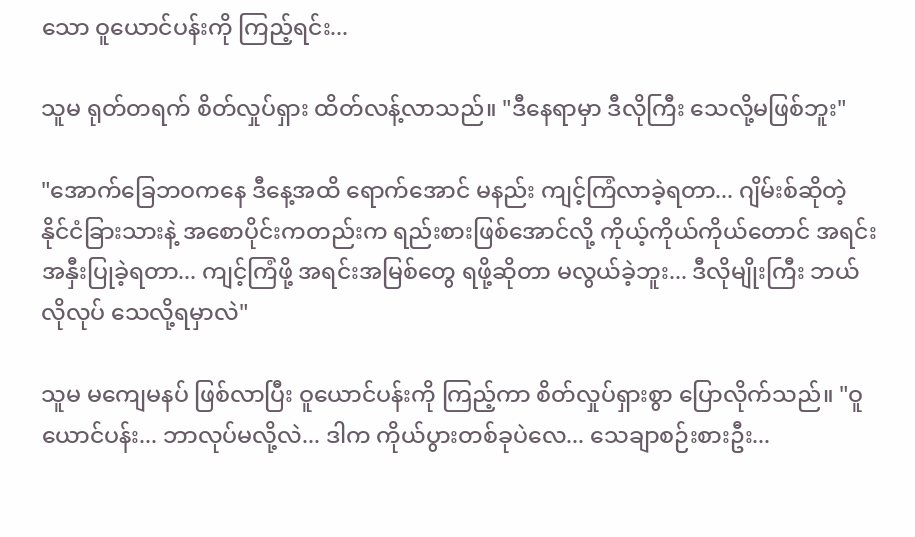သော ဝူယောင်ပန်းကို ကြည့်ရင်း...

သူမ ရုတ်တရက် စိတ်လှုပ်ရှား ထိတ်လန့်လာသည်။ "ဒီနေရာမှာ ဒီလိုကြီး သေလို့မဖြစ်ဘူး"

"အောက်ခြေဘဝကနေ ဒီနေ့အထိ ရောက်အောင် မနည်း ကျင့်ကြံလာခဲ့ရတာ... ဂျိမ်းစ်ဆိုတဲ့ နိုင်ငံခြားသားနဲ့ အစောပိုင်းကတည်းက ရည်းစားဖြစ်အောင်လို့ ကိုယ့်ကိုယ်ကိုယ်တောင် အရင်းအနှီးပြုခဲ့ရတာ... ကျင့်ကြံဖို့ အရင်းအမြစ်တွေ ရဖို့ဆိုတာ မလွယ်ခဲ့ဘူး... ဒီလိုမျိုးကြီး ဘယ်လိုလုပ် သေလို့ရမှာလဲ"

သူမ မကျေမနပ် ဖြစ်လာပြီး ဝူယောင်ပန်းကို ကြည့်ကာ စိတ်လှုပ်ရှားစွာ ပြောလိုက်သည်။ "ဝူယောင်ပန်း... ဘာလုပ်မလို့လဲ... ဒါက ကိုယ်ပွားတစ်ခုပဲလေ... သေချာစဉ်းစားဦး...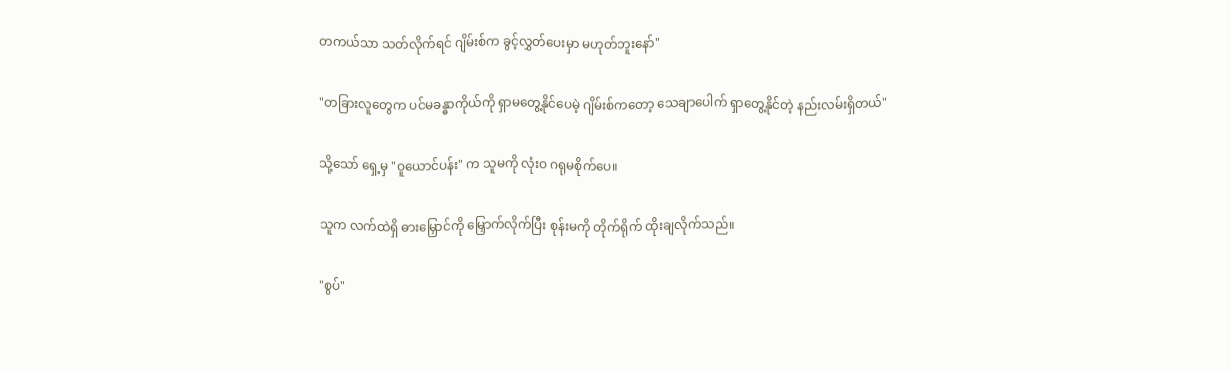တကယ်သာ သတ်လိုက်ရင် ဂျိမ်းစ်က ခွင့်လွှတ်ပေးမှာ မဟုတ်ဘူးနော်"

"တခြားလူတွေက ပင်မခန္ဓာကိုယ်ကို ရှာမတွေ့နိုင်ပေမဲ့ ဂျိမ်းစ်ကတော့ သေချာပေါက် ရှာတွေ့နိုင်တဲ့ နည်းလမ်းရှိတယ်"

သို့သော် ရှေ့မှ "ဝူယောင်ပန်း" က သူမကို လုံးဝ ဂရုမစိုက်ပေ။

သူက လက်ထဲရှိ ဓားမြှောင်ကို မြှောက်လိုက်ပြီး စုန်းမကို တိုက်ရိုက် ထိုးချလိုက်သည်။

"စွပ်"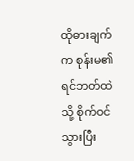ထိုဓားချက်က စုန်းမ၏ ရင်ဘတ်ထဲသို့ စိုက်ဝင်သွားပြီး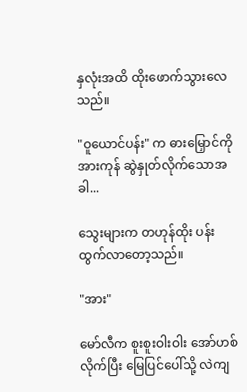နှလုံးအထိ ထိုးဖောက်သွားလေသည်။

"ဝူယောင်ပန်း" က ဓားမြှောင်ကို အားကုန် ဆွဲနှုတ်လိုက်သောအခါ...

သွေးများက တဟုန်ထိုး ပန်းထွက်လာတော့သည်။

"အား"

မော်လီက စူးစူးဝါးဝါး အော်ဟစ်လိုက်ပြီး မြေပြင်ပေါ်သို့ လဲကျ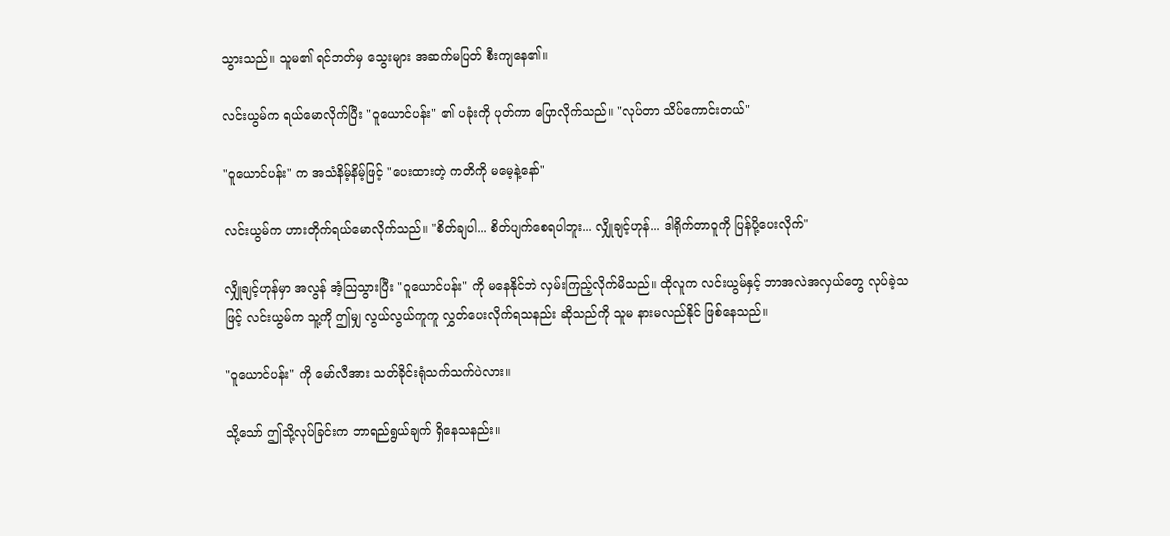သွားသည်။ သူမ၏ ရင်ဘတ်မှ သွေးများ အဆက်မပြတ် စီးကျနေ၏။

လင်းယွမ်က ရယ်မောလိုက်ပြီး "ဝူယောင်ပန်း" ၏ ပခုံးကို ပုတ်ကာ ပြောလိုက်သည်။ "လုပ်တာ သိပ်ကောင်းတယ်"

"ဝူယောင်ပန်း" က အသံနိမ့်နိမ့်ဖြင့် "ပေးထားတဲ့ ကတိကို မမေ့နဲ့နော်"

လင်းယွမ်က ဟားတိုက်ရယ်မောလိုက်သည်။ "စိတ်ချပါ... စိတ်ပျက်စေရပါဘူး... လျှိုချင့်ဟုန်... ဒါရိုက်တာဝူကို ပြန်ပို့ပေးလိုက်"

လျှိုချင့်ဟုန်မှာ အလွန် အံ့သြသွားပြီး "ဝူယောင်ပန်း" ကို မနေနိုင်ဘဲ လှမ်းကြည့်လိုက်မိသည်။ ထိုလူက လင်းယွမ်နှင့် ဘာအလဲအလှယ်တွေ လုပ်ခဲ့သဖြင့် လင်းယွမ်က သူ့ကို ဤမျှ လွယ်လွယ်ကူကူ လွှတ်ပေးလိုက်ရသနည်း ဆိုသည်ကို သူမ နားမလည်နိုင် ဖြစ်နေသည်။

"ဝူယောင်ပန်း" ကို မော်လီအား သတ်ခိုင်းရုံသက်သက်ပဲလား။

သို့သော် ဤသို့လုပ်ခြင်းက ဘာရည်ရွယ်ချက် ရှိနေသနည်း။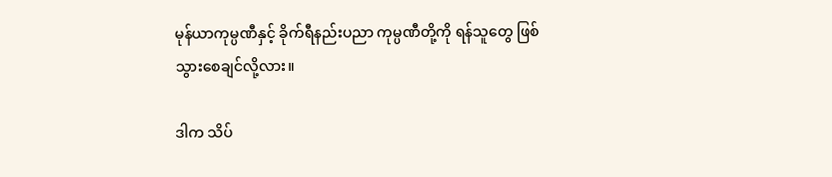မုန်ယာကုမ္ပဏီနှင့် ခိုက်ရီနည်းပညာ ကုမ္ပဏီတို့ကို ရန်သူတွေ ဖြစ်သွားစေချင်လို့လား။

ဒါက သိပ်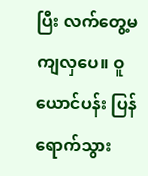ပြီး လက်တွေ့မကျလှပေ။ ဝူယောင်ပန်း ပြန်ရောက်သွား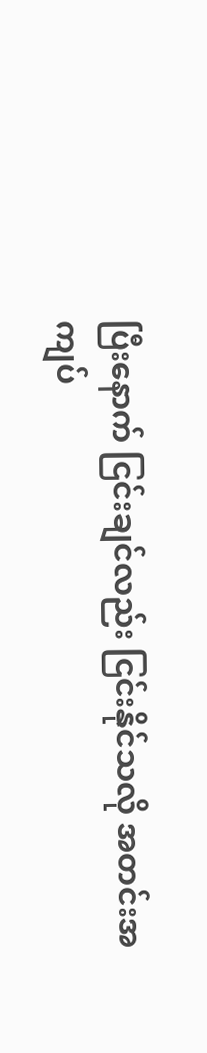ပြီးနောက် ငြင်းချင်လည်း ငြင်းနိုင်သလို အတင်းအကျပ်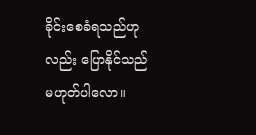ခိုင်းစေခံရသည်ဟုလည်း ပြောနိုင်သည် မဟုတ်ပါလော။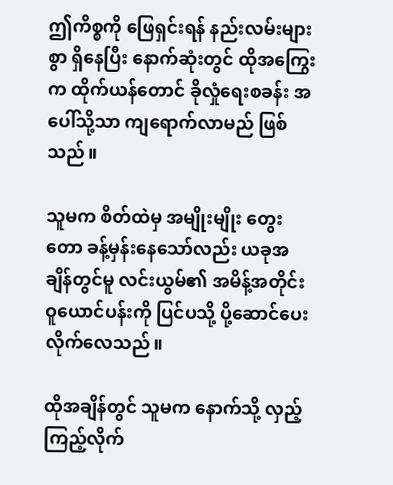ဤကိစ္စကို ဖြေရှင်းရန် နည်းလမ်းများစွာ ရှိနေပြီး နောက်ဆုံးတွင် ထိုအကြွေးက ထိုက်ယန်တောင် ခိုလှုံရေးစခန်း အပေါ်သို့သာ ကျရောက်လာမည် ဖြစ်သည်။

သူမက စိတ်ထဲမှ အမျိုးမျိုး တွေးတော ခန့်မှန်းနေသော်လည်း ယခုအချိန်တွင်မူ လင်းယွမ်၏ အမိန့်အတိုင်း ဝူယောင်ပန်းကို ပြင်ပသို့ ပို့ဆောင်ပေးလိုက်လေသည်။

ထိုအချိန်တွင် သူမက နောက်သို့ လှည့်ကြည့်လိုက်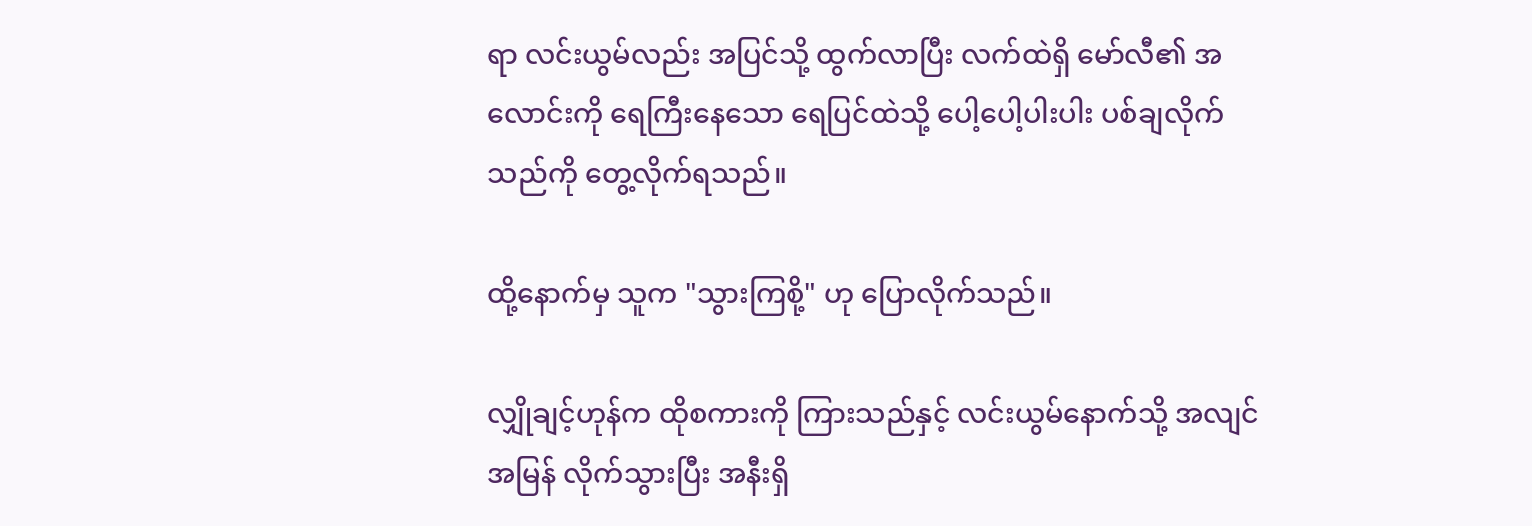ရာ လင်းယွမ်လည်း အပြင်သို့ ထွက်လာပြီး လက်ထဲရှိ မော်လီ၏ အလောင်းကို ရေကြီးနေသော ရေပြင်ထဲသို့ ပေါ့ပေါ့ပါးပါး ပစ်ချလိုက်သည်ကို တွေ့လိုက်ရသည်။

ထို့နောက်မှ သူက "သွားကြစို့" ဟု ပြောလိုက်သည်။

လျှိုချင့်ဟုန်က ထိုစကားကို ကြားသည်နှင့် လင်းယွမ်နောက်သို့ အလျင်အမြန် လိုက်သွားပြီး အနီးရှိ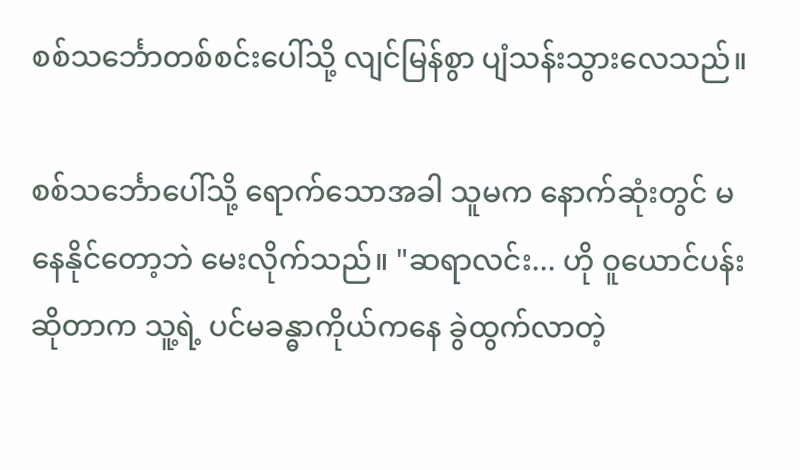စစ်သင်္ဘောတစ်စင်းပေါ်သို့ လျင်မြန်စွာ ပျံသန်းသွားလေသည်။

စစ်သင်္ဘောပေါ်သို့ ရောက်သောအခါ သူမက နောက်ဆုံးတွင် မနေနိုင်တော့ဘဲ မေးလိုက်သည်။ "ဆရာလင်း... ဟို ဝူယောင်ပန်းဆိုတာက သူ့ရဲ့ ပင်မခန္ဓာကိုယ်ကနေ ခွဲထွက်လာတဲ့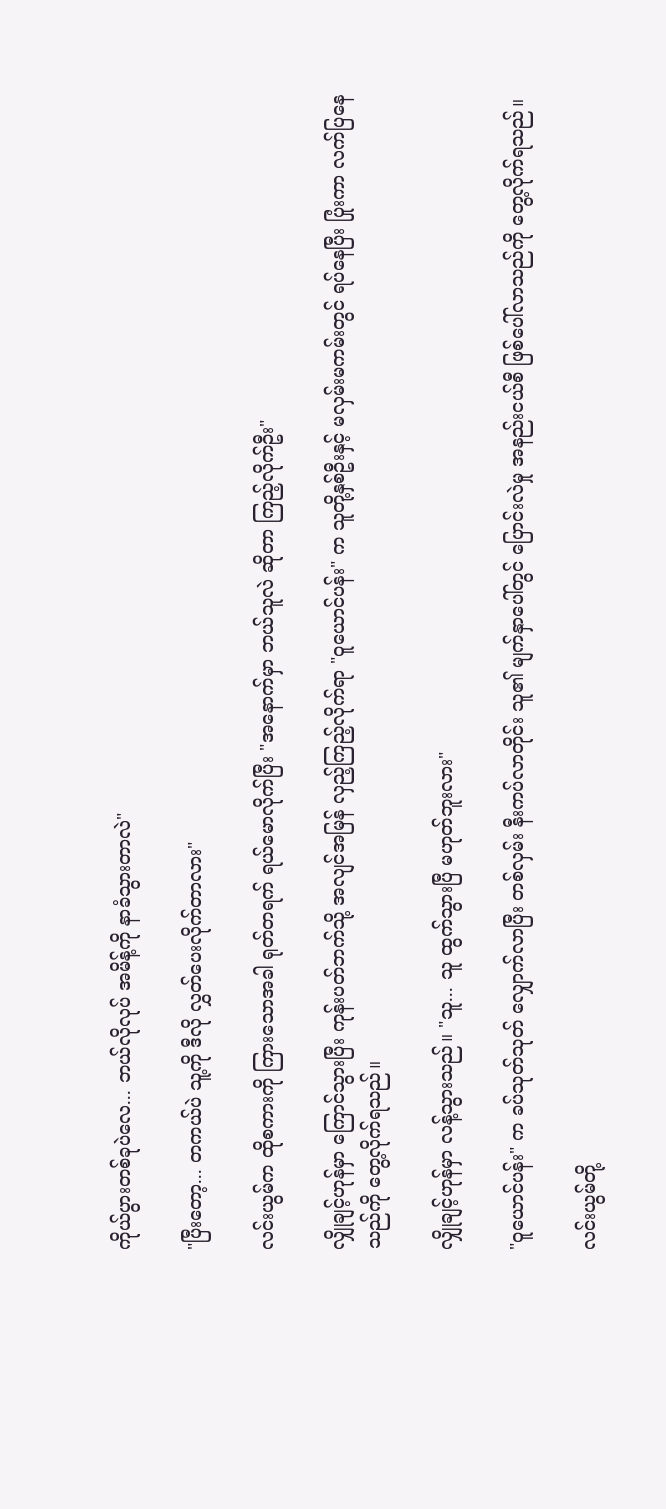ကိုယ်ပွားတစ်ခုပဲလေ... ဘယ်လိုလုပ် အမိန့်ကို နာခံသွားတာလဲ"

"ပြီးတော့... တကယ်ပဲ သူ့ကို ဒီလို လွှတ်ပေးလိုက်တာလား"

လင်းယွမ်က ထိုစကားကို ကြားသောအခါ ရုတ်တရက် ရယ်မောလိုက်ပြီး "အနောက်မှာ ဘယ်သူလဲ ဆိုတာ ကြည့်လိုက်ဦး"

လျှိုချင့်ဟုန်မှာ ကြောင်သွားပြီး ကုန်းပတ်ဘက်သို့ အလျင်အမြန် လှည့်ကြည့်လိုက်ရာ "ဝူယောင်ပန်း" က သူတို့နှစ်ဦးနှင့် မလှမ်းမကမ်းတွင် ရပ်နေပြီး ပြုံးကာ လက်ပြနေသည်ကို တွေ့လိုက်ရသည်။

လျှိုချင့်ဟုန်မှာ လန့်သွားသည်။ "သူ... သူ ထွက်သွားပြီ မဟုတ်ဘူးလား"

"ဝူယောင်ပန်း" က ခပ်သုတ်သုတ် လျှောက်လာပြီး တစ်လှမ်း နီးကပ်လာတိုင်း သူ၏ မျက်နှာပေါ်တွင် ပြောင်းလဲမှု အနည်းငယ်စီ ဖြစ်ပေါ်လာသည်ကို တွေ့လိုက်ရသည်။

လင်းယွမ်တို့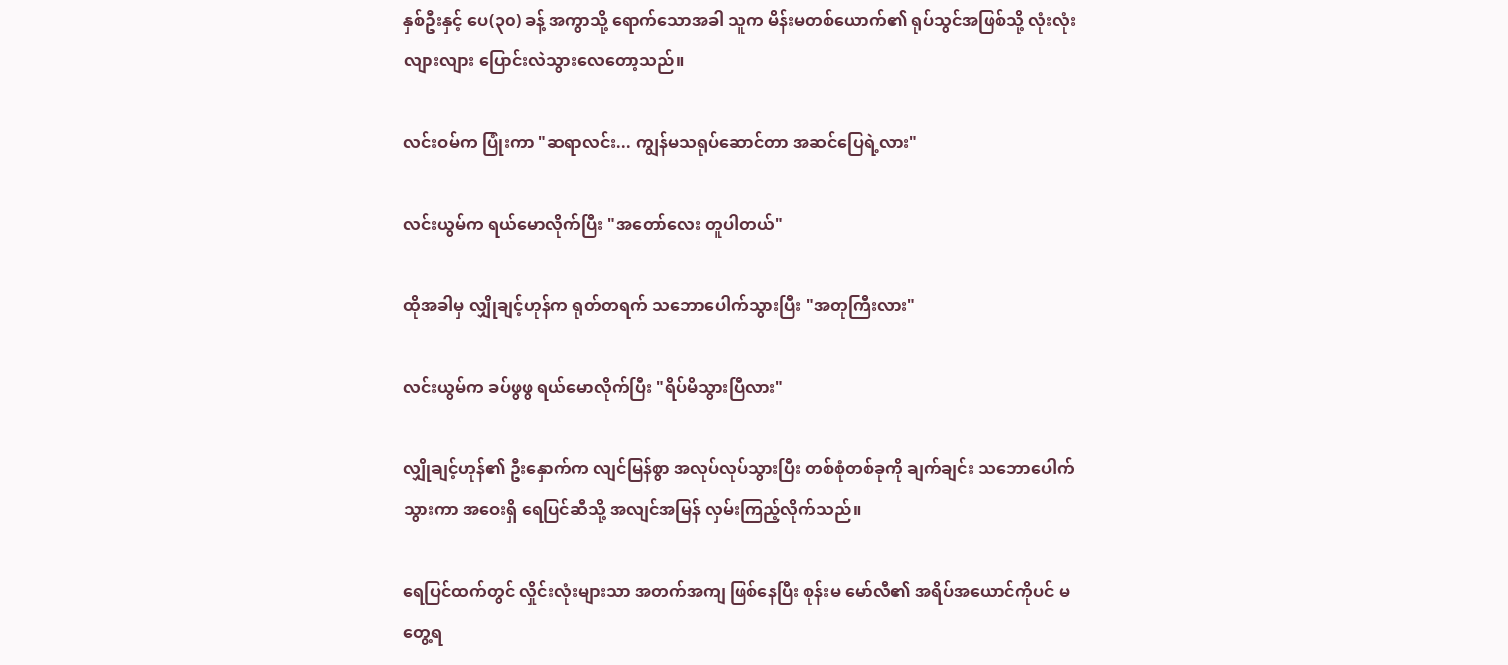နှစ်ဦးနှင့် ပေ(၃၀) ခန့် အကွာသို့ ရောက်သောအခါ သူက မိန်းမတစ်ယောက်၏ ရုပ်သွင်အဖြစ်သို့ လုံးလုံးလျားလျား ပြောင်းလဲသွားလေတော့သည်။

လင်းဝမ်က ပြုံးကာ "ဆရာလင်း... ကျွန်မသရုပ်ဆောင်တာ အဆင်ပြေရဲ့လား"

လင်းယွမ်က ရယ်မောလိုက်ပြီး "အတော်လေး တူပါတယ်"

ထိုအခါမှ လျှိုချင့်ဟုန်က ရုတ်တရက် သဘောပေါက်သွားပြီး "အတုကြီးလား"

လင်းယွမ်က ခပ်ဖွဖွ ရယ်မောလိုက်ပြီး "ရိပ်မိသွားပြီလား"

လျှိုချင့်ဟုန်၏ ဦးနှောက်က လျင်မြန်စွာ အလုပ်လုပ်သွားပြီး တစ်စုံတစ်ခုကို ချက်ချင်း သဘောပေါက်သွားကာ အဝေးရှိ ရေပြင်ဆီသို့ အလျင်အမြန် လှမ်းကြည့်လိုက်သည်။

ရေပြင်ထက်တွင် လှိုင်းလုံးများသာ အတက်အကျ ဖြစ်နေပြီး စုန်းမ မော်လီ၏ အရိပ်အယောင်ကိုပင် မတွေ့ရ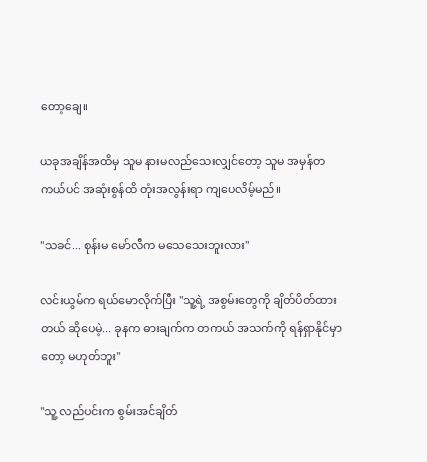တော့ချေ။

ယခုအချိန်အထိမှ သူမ နားမလည်သေးလျှင်တော့ သူမ အမှန်တကယ်ပင် အဆုံးစွန်ထိ တုံးအလွန်းရာ ကျပေလိမ့်မည်။

"သခင်... စုန်းမ မော်လီက မသေသေးဘူးလား"

လင်းယွမ်က ရယ်မောလိုက်ပြီး "သူ့ရဲ့ အစွမ်းတွေကို ချိတ်ပိတ်ထားတယ် ဆိုပေမဲ့... ခုနက ဓားချက်က တကယ် အသက်ကို ရန်ရှာနိုင်မှာတော့ မဟုတ်ဘူး"

"သူ့ လည်ပင်းက စွမ်းအင်ချိတ်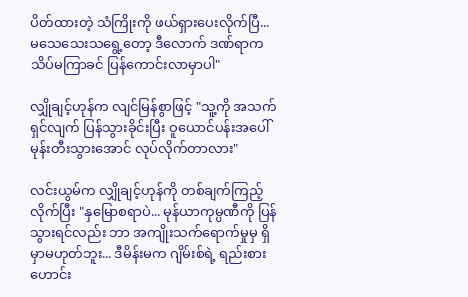ပိတ်ထားတဲ့ သံကြိုးကို ဖယ်ရှားပေးလိုက်ပြီ... မသေသေးသရွေ့တော့ ဒီလောက် ဒဏ်ရာက သိပ်မကြာခင် ပြန်ကောင်းလာမှာပါ"

လျှိုချင့်ဟုန်က လျင်မြန်စွာဖြင့် "သူ့ကို အသက်ရှင်လျက် ပြန်သွားခိုင်းပြီး ဝူယောင်ပန်းအပေါ် မုန်းတီးသွားအောင် လုပ်လိုက်တာလား"

လင်းယွမ်က လျှိုချင့်ဟုန်ကို တစ်ချက်ကြည့်လိုက်ပြီး "နှမြောစရာပဲ... မုန်ယာကုမ္ပဏီကို ပြန်သွားရင်လည်း ဘာ အကျိုးသက်ရောက်မှုမှ ရှိမှာမဟုတ်ဘူး... ဒီမိန်းမက ဂျိမ်းစ်ရဲ့ ရည်းစားဟောင်း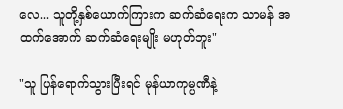လေ... သူတို့နှစ်ယောက်ကြားက ဆက်ဆံရေးက သာမန် အထက်အောက် ဆက်ဆံရေးမျိုး မဟုတ်ဘူး"

"သူ ပြန်ရောက်သွားပြီးရင် မုန်ယာကုမ္ပဏီနဲ့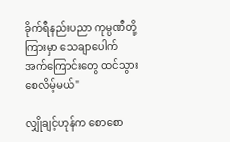ခိုက်ရီနည်းပညာ ကုမ္ပဏီတို့ကြားမှာ သေချာပေါက် အက်ကြောင်းတွေ ထင်သွားစေလိမ့်မယ်"

လျှိုချင့်ဟုန်က စောစော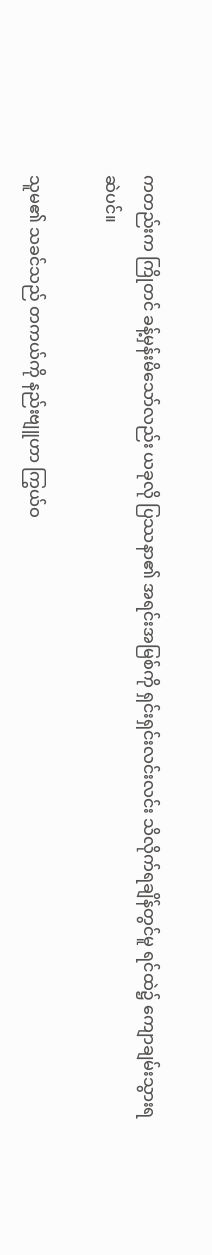ကတည်းက ကြိုတင် ခန့်မှန်းမိသော်လည်း ယခုလို ပြဿနာ၏ အရင်းအမြစ်ကို ရှင်းရှင်းလင်းလင်း သိလိုက်ရချိန်တွင်မူ ရင်ထဲ၌ ကျောချမ်းသွားရဆဲပင်။

သူမ၏ သခင်သည် တကယ်ကို နည်းဗျူဟာ ကြွယ်ဝ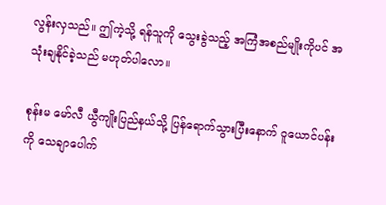လွန်းလှသည်။ ဤကဲ့သို့ ရန်သူကို သွေးခွဲသည့် အကြံအစည်မျိုးကိုပင် အသုံးချနိုင်ခဲ့သည် မဟုတ်ပါလော။

စုန်းမ မော်လီ ယွီကျိုးပြည်နယ်သို့ ပြန်ရောက်သွားပြီးနောက် ဝူယောင်ပန်းကို သေချာပေါက်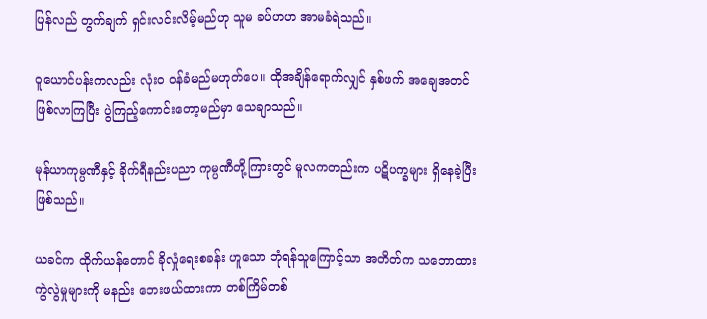ပြန်လည် တွက်ချက် ရှင်းလင်းလိမ့်မည်ဟု သူမ ခပ်ဟဟ အာမခံရဲသည်။

ဝူယောင်ပန်းကလည်း လုံးဝ ဝန်ခံမည်မဟုတ်ပေ။ ထိုအချိန်ရောက်လျှင် နှစ်ဖက် အချေအတင် ဖြစ်လာကြပြီး ပွဲကြည့်ကောင်းတော့မည်မှာ သေချာသည်။

မုန်ယာကုမ္ပဏီနှင့် ခိုက်ရီနည်းပညာ ကုမ္ပဏီတို့ကြားတွင် မူလကတည်းက ပဋိပက္ခများ ရှိနေခဲ့ပြီး ဖြစ်သည်။

ယခင်က ထိုက်ယန်တောင် ခိုလှုံရေးစခန်း ဟူသော ဘုံရန်သူကြောင့်သာ အတိတ်က သဘောထားကွဲလွဲမှုများကို မနည်း ဘေးဖယ်ထားကာ တစ်ကြိမ်တစ်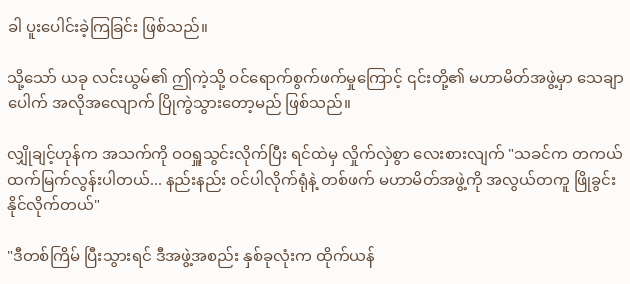ခါ ပူးပေါင်းခဲ့ကြခြင်း ဖြစ်သည်။

သို့သော် ယခု လင်းယွမ်၏ ဤကဲ့သို့ ဝင်ရောက်စွက်ဖက်မှုကြောင့် ၎င်းတို့၏ မဟာမိတ်အဖွဲ့မှာ သေချာပေါက် အလိုအလျောက် ပြိုကွဲသွားတော့မည် ဖြစ်သည်။

လျှိုချင့်ဟုန်က အသက်ကို ဝဝရှူသွင်းလိုက်ပြီး ရင်ထဲမှ လှိုက်လှဲစွာ လေးစားလျက် "သခင်က တကယ် ထက်မြက်လွန်းပါတယ်... နည်းနည်း ဝင်ပါလိုက်ရုံနဲ့ တစ်ဖက် မဟာမိတ်အဖွဲ့ကို အလွယ်တကူ ဖြိုခွင်းနိုင်လိုက်တယ်"

"ဒီတစ်ကြိမ် ပြီးသွားရင် ဒီအဖွဲ့အစည်း နှစ်ခုလုံးက ထိုက်ယန်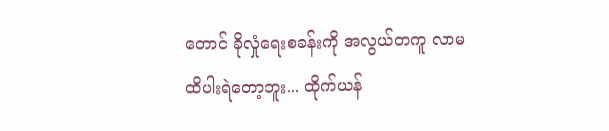တောင် ခိုလှုံရေးစခန်းကို အလွယ်တကူ လာမထိပါးရဲတော့ဘူး... ထိုက်ယန်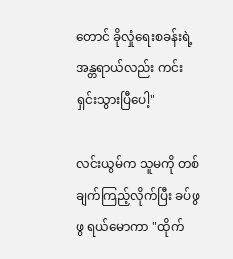တောင် ခိုလှုံရေးစခန်းရဲ့ အန္တရာယ်လည်း ကင်းရှင်းသွားပြီပေါ့"

လင်းယွမ်က သူမကို တစ်ချက်ကြည့်လိုက်ပြီး ခပ်ဖွဖွ ရယ်မောကာ "ထိုက်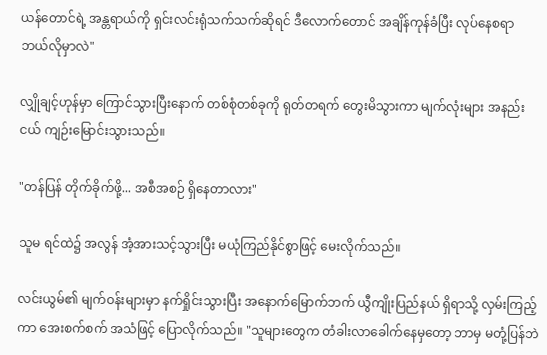ယန်တောင်ရဲ့ အန္တရာယ်ကို ရှင်းလင်းရုံသက်သက်ဆိုရင် ဒီလောက်တောင် အချိန်ကုန်ခံပြီး လုပ်နေစရာ ဘယ်လိုမှာလဲ"

လျှိုချင့်ဟုန်မှာ ကြောင်သွားပြီးနောက် တစ်စုံတစ်ခုကို ရုတ်တရက် တွေးမိသွားကာ မျက်လုံးများ အနည်းငယ် ကျဉ်းမြောင်းသွားသည်။

"တန်ပြန် တိုက်ခိုက်ဖို့... အစီအစဉ် ရှိနေတာလား"

သူမ ရင်ထဲ၌ အလွန် အံ့အားသင့်သွားပြီး မယုံကြည်နိုင်စွာဖြင့် မေးလိုက်သည်။

လင်းယွမ်၏ မျက်ဝန်းများမှာ နက်ရှိုင်းသွားပြီး အနောက်မြောက်ဘက် ယွီကျိုးပြည်နယ် ရှိရာသို့ လှမ်းကြည့်ကာ အေးစက်စက် အသံဖြင့် ပြောလိုက်သည်။ "သူများတွေက တံခါးလာခေါက်နေမှတော့ ဘာမှ မတုံ့ပြန်ဘဲ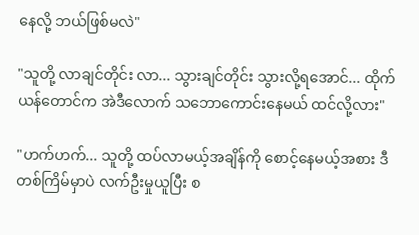နေလို့ ဘယ်ဖြစ်မလဲ"

"သူတို့ လာချင်တိုင်း လာ... သွားချင်တိုင်း သွားလို့ရအောင်... ထိုက်ယန်တောင်က အဲဒီလောက် သဘောကောင်းနေမယ် ထင်လို့လား"

"ဟက်ဟက်... သူတို့ ထပ်လာမယ့်အချိန်ကို စောင့်နေမယ့်အစား ဒီတစ်ကြိမ်မှာပဲ လက်ဦးမှုယူပြီး စ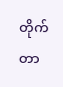တိုက်တာ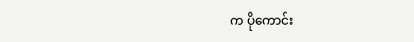က ပိုကောင်း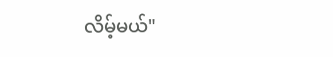လိမ့်မယ်"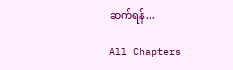ဆက်ရန်...

All Chapters